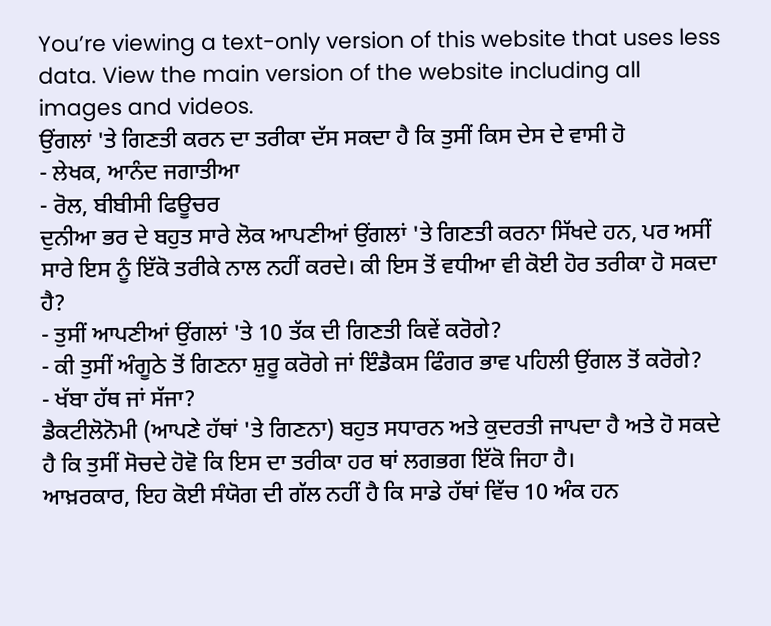You’re viewing a text-only version of this website that uses less data. View the main version of the website including all images and videos.
ਉਂਗਲਾਂ 'ਤੇ ਗਿਣਤੀ ਕਰਨ ਦਾ ਤਰੀਕਾ ਦੱਸ ਸਕਦਾ ਹੈ ਕਿ ਤੁਸੀਂ ਕਿਸ ਦੇਸ ਦੇ ਵਾਸੀ ਹੋ
- ਲੇਖਕ, ਆਨੰਦ ਜਗਾਤੀਆ
- ਰੋਲ, ਬੀਬੀਸੀ ਫਿਊਚਰ
ਦੁਨੀਆ ਭਰ ਦੇ ਬਹੁਤ ਸਾਰੇ ਲੋਕ ਆਪਣੀਆਂ ਉਂਗਲਾਂ 'ਤੇ ਗਿਣਤੀ ਕਰਨਾ ਸਿੱਖਦੇ ਹਨ, ਪਰ ਅਸੀਂ ਸਾਰੇ ਇਸ ਨੂੰ ਇੱਕੋ ਤਰੀਕੇ ਨਾਲ ਨਹੀਂ ਕਰਦੇ। ਕੀ ਇਸ ਤੋਂ ਵਧੀਆ ਵੀ ਕੋਈ ਹੋਰ ਤਰੀਕਾ ਹੋ ਸਕਦਾ ਹੈ?
- ਤੁਸੀਂ ਆਪਣੀਆਂ ਉਂਗਲਾਂ 'ਤੇ 10 ਤੱਕ ਦੀ ਗਿਣਤੀ ਕਿਵੇਂ ਕਰੋਗੇ?
- ਕੀ ਤੁਸੀਂ ਅੰਗੂਠੇ ਤੋਂ ਗਿਣਨਾ ਸ਼ੁਰੂ ਕਰੋਗੇ ਜਾਂ ਇੰਡੈਕਸ ਫਿੰਗਰ ਭਾਵ ਪਹਿਲੀ ਉਂਗਲ ਤੋਂ ਕਰੋਗੇ?
- ਖੱਬਾ ਹੱਥ ਜਾਂ ਸੱਜਾ?
ਡੈਕਟੀਲੋਨੋਮੀ (ਆਪਣੇ ਹੱਥਾਂ 'ਤੇ ਗਿਣਨਾ) ਬਹੁਤ ਸਧਾਰਨ ਅਤੇ ਕੁਦਰਤੀ ਜਾਪਦਾ ਹੈ ਅਤੇ ਹੋ ਸਕਦੇ ਹੈ ਕਿ ਤੁਸੀਂ ਸੋਚਦੇ ਹੋਵੋ ਕਿ ਇਸ ਦਾ ਤਰੀਕਾ ਹਰ ਥਾਂ ਲਗਭਗ ਇੱਕੋ ਜਿਹਾ ਹੈ।
ਆਖ਼ਰਕਾਰ, ਇਹ ਕੋਈ ਸੰਯੋਗ ਦੀ ਗੱਲ ਨਹੀਂ ਹੈ ਕਿ ਸਾਡੇ ਹੱਥਾਂ ਵਿੱਚ 10 ਅੰਕ ਹਨ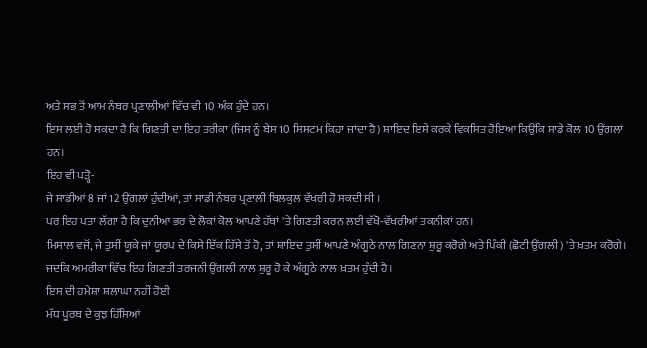ਅਤੇ ਸਭ ਤੋਂ ਆਮ ਨੰਬਰ ਪ੍ਰਣਾਲੀਆਂ ਵਿੱਚ ਵੀ 10 ਅੰਕ ਹੁੰਦੇ ਹਨ।
ਇਸ ਲਈ ਹੋ ਸਕਦਾ ਹੈ ਕਿ ਗਿਣਤੀ ਦਾ ਇਹ ਤਰੀਕਾ (ਜਿਸ ਨੂੰ ਬੇਸ 10 ਸਿਸਟਮ ਕਿਹਾ ਜਾਂਦਾ ਹੈ) ਸ਼ਾਇਦ ਇਸੇ ਕਰਕੇ ਵਿਕਸਿਤ ਹੋਇਆ ਕਿਉਂਕਿ ਸਾਡੇ ਕੋਲ 10 ਉਂਗਲਾਂ ਹਨ।
ਇਹ ਵੀ ਪੜ੍ਹੋ-
ਜੇ ਸਾਡੀਆਂ 8 ਜਾਂ 12 ਉਂਗਲਾਂ ਹੁੰਦੀਆਂ, ਤਾਂ ਸਾਡੀ ਨੰਬਰ ਪ੍ਰਣਾਲੀ ਬਿਲਕੁਲ ਵੱਖਰੀ ਹੋ ਸਕਦੀ ਸੀ ।
ਪਰ ਇਹ ਪਤਾ ਲੱਗਾ ਹੈ ਕਿ ਦੁਨੀਆ ਭਰ ਦੇ ਲੋਕਾਂ ਕੋਲ ਆਪਣੇ ਹੱਥਾਂ 'ਤੇ ਗਿਣਤੀ ਕਰਨ ਲਈ ਵੱਖੋ-ਵੱਖਰੀਆਂ ਤਕਨੀਕਾਂ ਹਨ।
ਮਿਸਾਲ ਵਜੋਂ, ਜੇ ਤੁਸੀਂ ਯੂਕੇ ਜਾਂ ਯੂਰਪ ਦੇ ਕਿਸੇ ਇੱਕ ਹਿੱਸੇ ਤੋਂ ਹੋ, ਤਾਂ ਸ਼ਾਇਦ ਤੁਸੀਂ ਆਪਣੇ ਅੰਗੂਠੇ ਨਾਲ ਗਿਣਨਾ ਸ਼ੁਰੂ ਕਰੋਗੇ ਅਤੇ ਪਿੰਕੀ (ਛੋਟੀ ਉਂਗਲੀ) 'ਤੇ ਖ਼ਤਮ ਕਰੋਗੇ।
ਜਦਕਿ ਅਮਰੀਕਾ ਵਿੱਚ ਇਹ ਗਿਣਤੀ ਤਰਜਨੀ ਉਂਗਲੀ ਨਾਲ ਸ਼ੁਰੂ ਹੋ ਕੇ ਅੰਗੂਠੇ ਨਾਲ ਖ਼ਤਮ ਹੁੰਦੀ ਹੈ।
ਇਸ ਦੀ ਹਮੇਸ਼ਾ ਸ਼ਲਾਘਾ ਨਹੀਂ ਹੋਈ
ਮੱਧ ਪੂਰਬ ਦੇ ਕੁਝ ਹਿੱਸਿਆਂ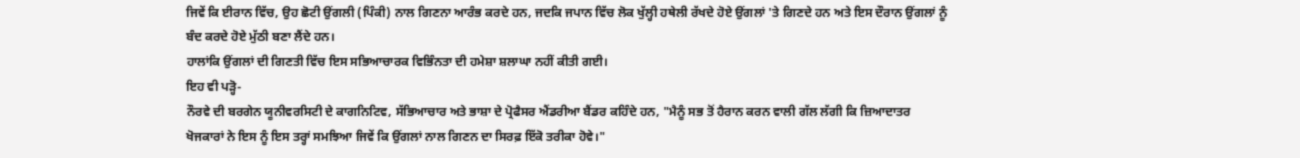ਜਿਵੇਂ ਕਿ ਈਰਾਨ ਵਿੱਚ, ਉਹ ਛੋਟੀ ਉਂਗਲੀ (ਪਿੰਕੀ) ਨਾਲ ਗਿਣਨਾ ਆਰੰਭ ਕਰਦੇ ਹਨ, ਜਦਕਿ ਜਪਾਨ ਵਿੱਚ ਲੋਕ ਖੁੱਲ੍ਹੀ ਹਥੇਲੀ ਰੱਖਦੇ ਹੋਏ ਉਂਗਲਾਂ 'ਤੇ ਗਿਣਦੇ ਹਨ ਅਤੇ ਇਸ ਦੌਰਾਨ ਉਂਗਲਾਂ ਨੂੰ ਬੰਦ ਕਰਦੇ ਹੋਏ ਮੁੱਠੀ ਬਣਾ ਲੈਂਦੇ ਹਨ।
ਹਾਲਾਂਕਿ ਉਂਗਲਾਂ ਦੀ ਗਿਣਤੀ ਵਿੱਚ ਇਸ ਸਭਿਆਚਾਰਕ ਵਿਭਿੰਨਤਾ ਦੀ ਹਮੇਸ਼ਾ ਸ਼ਲਾਘਾ ਨਹੀਂ ਕੀਤੀ ਗਈ।
ਇਹ ਵੀ ਪੜ੍ਹੋ-
ਨੌਰਵੇ ਦੀ ਬਰਗੇਨ ਯੂਨੀਵਰਸਿਟੀ ਦੇ ਕਾਗਨਿਟਿਵ, ਸੱਭਿਆਚਾਰ ਅਤੇ ਭਾਸ਼ਾ ਦੇ ਪ੍ਰੋਫੈਸਰ ਐਂਡਰੀਆ ਬੈਂਡਰ ਕਹਿੰਦੇ ਹਨ, "ਮੈਨੂੰ ਸਭ ਤੋਂ ਹੈਰਾਨ ਕਰਨ ਵਾਲੀ ਗੱਲ ਲੱਗੀ ਕਿ ਜ਼ਿਆਦਾਤਰ ਖੋਜਕਾਰਾਂ ਨੇ ਇਸ ਨੂੰ ਇਸ ਤਰ੍ਹਾਂ ਸਮਝਿਆ ਜਿਵੇਂ ਕਿ ਉਂਗਲਾਂ ਨਾਲ ਗਿਣਨ ਦਾ ਸਿਰਫ਼ ਇੱਕੋ ਤਰੀਕਾ ਹੋਵੇ।"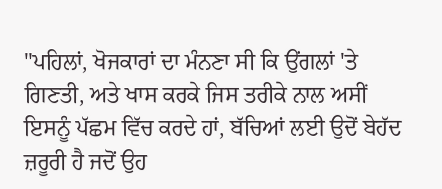"ਪਹਿਲਾਂ, ਖੋਜਕਾਰਾਂ ਦਾ ਮੰਨਣਾ ਸੀ ਕਿ ਉਂਗਲਾਂ 'ਤੇ ਗਿਣਤੀ, ਅਤੇ ਖਾਸ ਕਰਕੇ ਜਿਸ ਤਰੀਕੇ ਨਾਲ ਅਸੀਂ ਇਸਨੂੰ ਪੱਛਮ ਵਿੱਚ ਕਰਦੇ ਹਾਂ, ਬੱਚਿਆਂ ਲਈ ਉਦੋਂ ਬੇਹੱਦ ਜ਼ਰੂਰੀ ਹੈ ਜਦੋਂ ਉਹ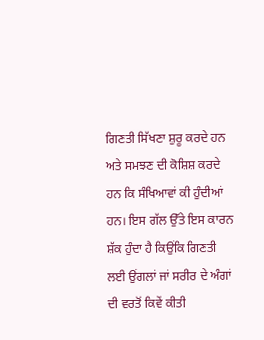ਗਿਣਤੀ ਸਿੱਖਣਾ ਸ਼ੁਰੂ ਕਰਦੇ ਹਨ ਅਤੇ ਸਮਝਣ ਦੀ ਕੋਸ਼ਿਸ਼ ਕਰਦੇ ਹਨ ਕਿ ਸੰਖਿਆਵਾਂ ਕੀ ਹੁੰਦੀਆਂ ਹਨ। ਇਸ ਗੱਲ ਉੱਤੇ ਇਸ ਕਾਰਨ ਸ਼ੱਕ ਹੁੰਦਾ ਹੈ ਕਿਉਂਕਿ ਗਿਣਤੀ ਲਈ ਉਂਗਲਾਂ ਜਾਂ ਸਰੀਰ ਦੇ ਅੰਗਾਂ ਦੀ ਵਰਤੋਂ ਕਿਵੇਂ ਕੀਤੀ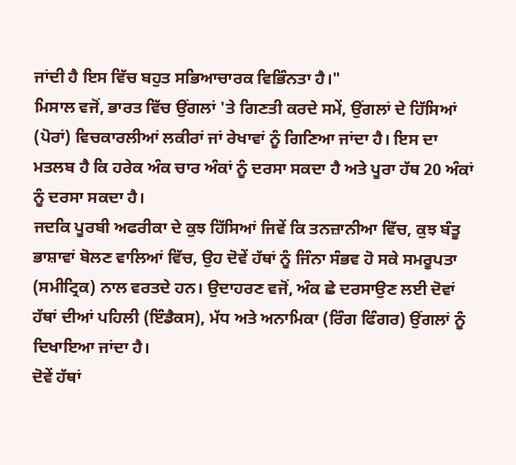ਜਾਂਦੀ ਹੈ ਇਸ ਵਿੱਚ ਬਹੁਤ ਸਭਿਆਚਾਰਕ ਵਿਭਿੰਨਤਾ ਹੈ।"
ਮਿਸਾਲ ਵਜੋਂ, ਭਾਰਤ ਵਿੱਚ ਉਂਗਲਾਂ 'ਤੇ ਗਿਣਤੀ ਕਰਦੇ ਸਮੇਂ, ਉਂਗਲਾਂ ਦੇ ਹਿੱਸਿਆਂ (ਪੋਰਾਂ) ਵਿਚਕਾਰਲੀਆਂ ਲਕੀਰਾਂ ਜਾਂ ਰੇਖਾਵਾਂ ਨੂੰ ਗਿਣਿਆ ਜਾਂਦਾ ਹੈ। ਇਸ ਦਾ ਮਤਲਬ ਹੈ ਕਿ ਹਰੇਕ ਅੰਕ ਚਾਰ ਅੰਕਾਂ ਨੂੰ ਦਰਸਾ ਸਕਦਾ ਹੈ ਅਤੇ ਪੂਰਾ ਹੱਥ 20 ਅੰਕਾਂ ਨੂੰ ਦਰਸਾ ਸਕਦਾ ਹੈ।
ਜਦਕਿ ਪੂਰਬੀ ਅਫਰੀਕਾ ਦੇ ਕੁਝ ਹਿੱਸਿਆਂ ਜਿਵੇਂ ਕਿ ਤਨਜ਼ਾਨੀਆ ਵਿੱਚ, ਕੁਝ ਬੰਤੂ ਭਾਸ਼ਾਵਾਂ ਬੋਲਣ ਵਾਲਿਆਂ ਵਿੱਚ, ਉਹ ਦੋਵੇਂ ਹੱਥਾਂ ਨੂੰ ਜਿੰਨਾ ਸੰਭਵ ਹੋ ਸਕੇ ਸਮਰੂਪਤਾ (ਸਮੀਟ੍ਰਿਕ) ਨਾਲ ਵਰਤਦੇ ਹਨ। ਉਦਾਹਰਣ ਵਜੋਂ, ਅੰਕ ਛੇ ਦਰਸਾਉਣ ਲਈ ਦੋਵਾਂ ਹੱਥਾਂ ਦੀਆਂ ਪਹਿਲੀ (ਇੰਡੈਕਸ), ਮੱਧ ਅਤੇ ਅਨਾਮਿਕਾ (ਰਿੰਗ ਫਿੰਗਰ) ਉਂਗਲਾਂ ਨੂੰ ਦਿਖਾਇਆ ਜਾਂਦਾ ਹੈ।
ਦੋਵੇਂ ਹੱਥਾਂ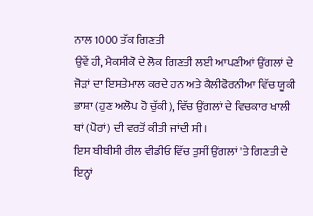ਨਾਲ 1000 ਤੱਕ ਗਿਣਤੀ
ਉਵੇਂ ਹੀ, ਮੈਕਸੀਕੋ ਦੇ ਲੋਕ ਗਿਣਤੀ ਲਈ ਆਪਣੀਆਂ ਉਂਗਲਾਂ ਦੇ ਜੋੜਾਂ ਦਾ ਇਸਤੇਮਾਲ ਕਰਦੇ ਹਨ ਅਤੇ ਕੈਲੀਫੋਰਨੀਆ ਵਿੱਚ ਯੂਕੀ ਭਾਸ਼ਾ (ਹੁਣ ਅਲੋਪ ਹੋ ਚੁੱਕੀ), ਵਿੱਚ ਉਂਗਲਾਂ ਦੇ ਵਿਚਕਾਰ ਖਾਲੀ ਥਾਂ (ਪੋਰਾਂ) ਦੀ ਵਰਤੋਂ ਕੀਤੀ ਜਾਂਦੀ ਸੀ।
ਇਸ ਬੀਬੀਸੀ ਰੀਲ ਵੀਡੀਓ ਵਿੱਚ ਤੁਸੀਂ ਉਂਗਲਾਂ 'ਤੇ ਗਿਣਤੀ ਦੇ ਇਨ੍ਹਾਂ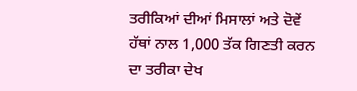ਤਰੀਕਿਆਂ ਦੀਆਂ ਮਿਸਾਲਾਂ ਅਤੇ ਦੋਵੇਂ ਹੱਥਾਂ ਨਾਲ 1,000 ਤੱਕ ਗਿਣਤੀ ਕਰਨ ਦਾ ਤਰੀਕਾ ਦੇਖ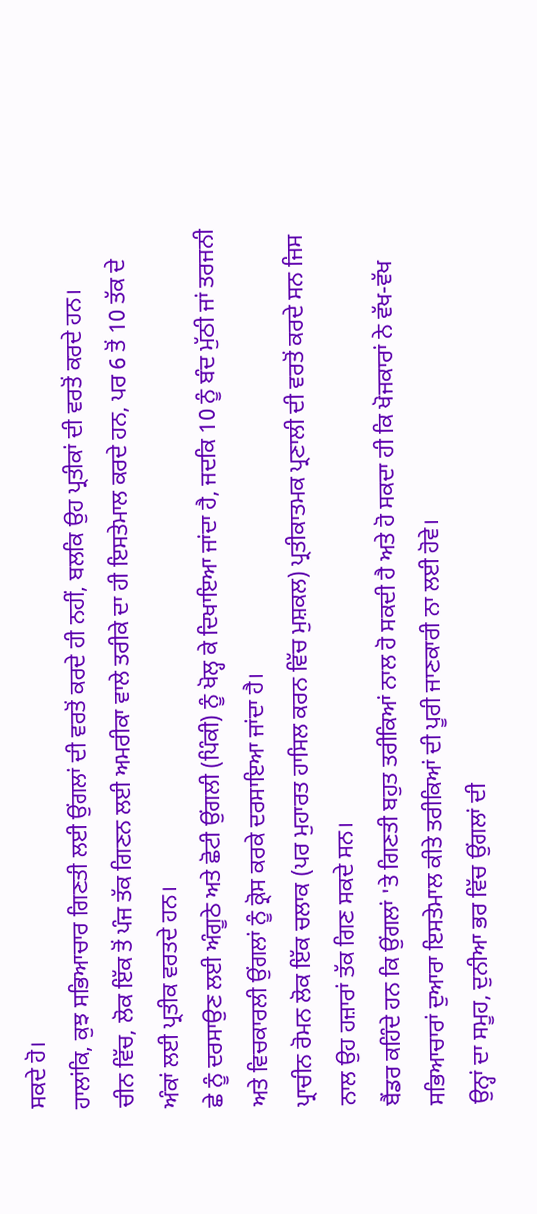ਸਕਦੇ ਹੋ।
ਹਾਲਾਂਕਿ, ਕੁਝ ਸਭਿਆਚਾਰ ਗਿਣਤੀ ਲਈ ਉਂਗਲਾਂ ਦੀ ਵਰਤੋਂ ਕਰਦੇ ਹੀ ਨਹੀਂ, ਬਲਕਿ ਉਹ ਪ੍ਰਤੀਕਾਂ ਦੀ ਵਰਤੋਂ ਕਰਦੇ ਹਨ।
ਚੀਨ ਵਿੱਚ, ਲੋਕ ਇੱਕ ਤੋਂ ਪੰਜ ਤੱਕ ਗਿਣਨ ਲਈ ਅਮਰੀਕਾ ਵਾਲੇ ਤਰੀਕੇ ਦਾ ਹੀ ਇਸਤੇਮਾਲ ਕਰਦੇ ਹਨ, ਪਰ 6 ਤੋਂ 10 ਤੱਕ ਦੇ ਅੰਕਾਂ ਲਈ ਪ੍ਰਤੀਕ ਵਰਤਦੇ ਹਨ।
ਛੇ ਨੂੰ ਦਰਸਾਉਣ ਲਈ ਅੰਗੂਠੇ ਅਤੇ ਛੋਟੀ ਉਂਗਲੀ (ਪਿੰਕੀ) ਨੂੰ ਖੋਲ੍ਹ ਕੇ ਦਿਖਾਇਆ ਜਾਂਦਾ ਹੈ, ਜਦਕਿ 10 ਨੂੰ ਬੰਦ ਮੁੱਠੀ ਜਾਂ ਤਰਜਨੀ ਅਤੇ ਵਿਚਕਾਰਲੀ ਉਂਗਲਾਂ ਨੂੰ ਕ੍ਰੋਸ ਕਰਕੇ ਦਰਸਾਇਆ ਜਾਂਦਾ ਹੈ।
ਪ੍ਰਾਚੀਨ ਰੋਮਨ ਲੋਕ ਇੱਕ ਚਲਾਕ (ਪਰ ਮੁਹਾਰਤ ਹਾਸਿਲ ਕਰਨ ਵਿੱਚ ਮੁਸ਼ਕਲ) ਪ੍ਰਤੀਕਾਤਮਕ ਪ੍ਰਣਾਲੀ ਦੀ ਵਰਤੋਂ ਕਰਦੇ ਸਨ ਜਿਸ ਨਾਲ ਉਹ ਹਜ਼ਾਰਾਂ ਤੱਕ ਗਿਣ ਸਕਦੇ ਸਨ।
ਬੈਂਡਰ ਕਹਿੰਦੇ ਹਨ ਕਿ ਉਂਗਲਾਂ 'ਤੇ ਗਿਣਤੀ ਬਹੁਤ ਤਰੀਕਿਆਂ ਨਾਲ ਹੋ ਸਕਦੀ ਹੈ ਅਤੇ ਹੋ ਸਕਦਾ ਹੀ ਕਿ ਖੋਜਕਾਰਾਂ ਨੇ ਵੱਖ-ਵੱਖ ਸਭਿਆਚਾਰਾਂ ਦੁਆਰਾ ਇਸਤੇਮਾਲ ਕੀਤੇ ਤਰੀਕਿਆਂ ਦੀ ਪੂਰੀ ਜਾਣਕਾਰੀ ਨਾ ਲਈ ਹੋਵੇ।
ਉਨ੍ਹਾਂ ਦਾ ਸਮੂਹ, ਦੁਨੀਆ ਭਰ ਵਿੱਚ ਉਂਗਲਾਂ ਦੀ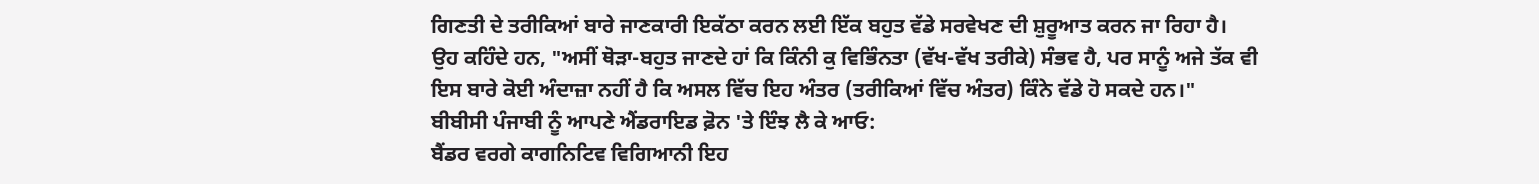ਗਿਣਤੀ ਦੇ ਤਰੀਕਿਆਂ ਬਾਰੇ ਜਾਣਕਾਰੀ ਇਕੱਠਾ ਕਰਨ ਲਈ ਇੱਕ ਬਹੁਤ ਵੱਡੇ ਸਰਵੇਖਣ ਦੀ ਸ਼ੁਰੂਆਤ ਕਰਨ ਜਾ ਰਿਹਾ ਹੈ।
ਉਹ ਕਹਿੰਦੇ ਹਨ, "ਅਸੀਂ ਥੋੜਾ-ਬਹੁਤ ਜਾਣਦੇ ਹਾਂ ਕਿ ਕਿੰਨੀ ਕੁ ਵਿਭਿੰਨਤਾ (ਵੱਖ-ਵੱਖ ਤਰੀਕੇ) ਸੰਭਵ ਹੈ, ਪਰ ਸਾਨੂੰ ਅਜੇ ਤੱਕ ਵੀ ਇਸ ਬਾਰੇ ਕੋਈ ਅੰਦਾਜ਼ਾ ਨਹੀਂ ਹੈ ਕਿ ਅਸਲ ਵਿੱਚ ਇਹ ਅੰਤਰ (ਤਰੀਕਿਆਂ ਵਿੱਚ ਅੰਤਰ) ਕਿੰਨੇ ਵੱਡੇ ਹੋ ਸਕਦੇ ਹਨ।"
ਬੀਬੀਸੀ ਪੰਜਾਬੀ ਨੂੰ ਆਪਣੇ ਐਂਡਰਾਇਡ ਫ਼ੋਨ 'ਤੇ ਇੰਝ ਲੈ ਕੇ ਆਓ:
ਬੈਂਡਰ ਵਰਗੇ ਕਾਗਨਿਟਿਵ ਵਿਗਿਆਨੀ ਇਹ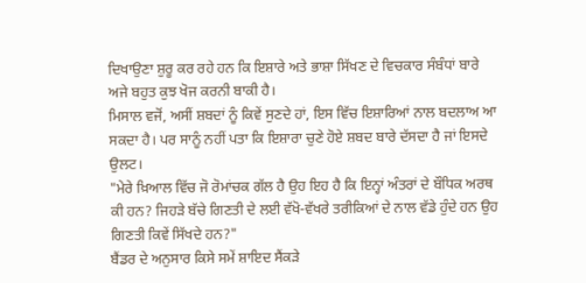ਦਿਖਾਉਣਾ ਸ਼ੁਰੂ ਕਰ ਰਹੇ ਹਨ ਕਿ ਇਸ਼ਾਰੇ ਅਤੇ ਭਾਸ਼ਾ ਸਿੱਖਣ ਦੇ ਵਿਚਕਾਰ ਸੰਬੰਧਾਂ ਬਾਰੇ ਅਜੇ ਬਹੁਤ ਕੁਝ ਖੋਜ ਕਰਨੀ ਬਾਕੀ ਹੈ।
ਮਿਸਾਲ ਵਜੋਂ, ਅਸੀਂ ਸ਼ਬਦਾਂ ਨੂੰ ਕਿਵੇਂ ਸੁਣਦੇ ਹਾਂ, ਇਸ ਵਿੱਚ ਇਸ਼ਾਰਿਆਂ ਨਾਲ ਬਦਲਾਅ ਆ ਸਕਦਾ ਹੈ। ਪਰ ਸਾਨੂੰ ਨਹੀਂ ਪਤਾ ਕਿ ਇਸ਼ਾਰਾ ਚੁਣੇ ਹੋਏ ਸ਼ਬਦ ਬਾਰੇ ਦੱਸਦਾ ਹੈ ਜਾਂ ਇਸਦੇ ਉਲਟ।
"ਮੇਰੇ ਖ਼ਿਆਲ ਵਿੱਚ ਜੋ ਰੋਮਾਂਚਕ ਗੱਲ ਹੈ ਉਹ ਇਹ ਹੈ ਕਿ ਇਨ੍ਹਾਂ ਅੰਤਰਾਂ ਦੇ ਬੌਧਿਕ ਅਰਥ ਕੀ ਹਨ? ਜਿਹੜੇ ਬੱਚੇ ਗਿਣਤੀ ਦੇ ਲਈ ਵੱਖੋ-ਵੱਖਰੇ ਤਰੀਕਿਆਂ ਦੇ ਨਾਲ ਵੱਡੇ ਹੁੰਦੇ ਹਨ ਉਹ ਗਿਣਤੀ ਕਿਵੇਂ ਸਿੱਖਦੇ ਹਨ?"
ਬੈਂਡਰ ਦੇ ਅਨੁਸਾਰ ਕਿਸੇ ਸਮੇਂ ਸ਼ਾਇਦ ਸੈਂਕੜੇ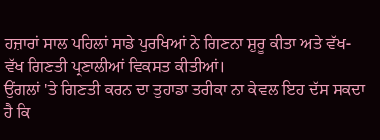ਹਜ਼ਾਰਾਂ ਸਾਲ ਪਹਿਲਾਂ ਸਾਡੇ ਪੁਰਖਿਆਂ ਨੇ ਗਿਣਨਾ ਸ਼ੁਰੂ ਕੀਤਾ ਅਤੇ ਵੱਖ-ਵੱਖ ਗਿਣਤੀ ਪ੍ਰਣਾਲੀਆਂ ਵਿਕਸਤ ਕੀਤੀਆਂ।
ਉਂਗਲਾਂ 'ਤੇ ਗਿਣਤੀ ਕਰਨ ਦਾ ਤੁਹਾਡਾ ਤਰੀਕਾ ਨਾ ਕੇਵਲ ਇਹ ਦੱਸ ਸਕਦਾ ਹੈ ਕਿ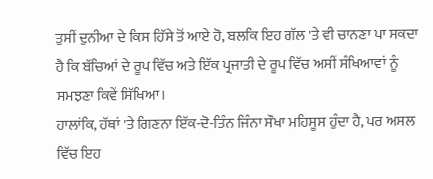ਤੁਸੀਂ ਦੁਨੀਆ ਦੇ ਕਿਸ ਹਿੱਸੇ ਤੋਂ ਆਏ ਹੋ, ਬਲਕਿ ਇਹ ਗੱਲ 'ਤੇ ਵੀ ਚਾਨਣਾ ਪਾ ਸਕਦਾ ਹੈ ਕਿ ਬੱਚਿਆਂ ਦੇ ਰੂਪ ਵਿੱਚ ਅਤੇ ਇੱਕ ਪ੍ਰਜਾਤੀ ਦੇ ਰੂਪ ਵਿੱਚ ਅਸੀਂ ਸੰਖਿਆਵਾਂ ਨੂੰ ਸਮਝਣਾ ਕਿਵੇਂ ਸਿੱਖਿਆ।
ਹਾਲਾਂਕਿ, ਹੱਥਾਂ 'ਤੇ ਗਿਣਨਾ ਇੱਕ-ਦੋ-ਤਿੰਨ ਜਿੰਨਾ ਸੌਖਾ ਮਹਿਸੂਸ ਹੁੰਦਾ ਹੈ, ਪਰ ਅਸਲ ਵਿੱਚ ਇਹ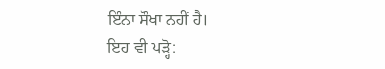ਇੰਨਾ ਸੌਖਾ ਨਹੀਂ ਹੈ।
ਇਹ ਵੀ ਪੜ੍ਹੋ: